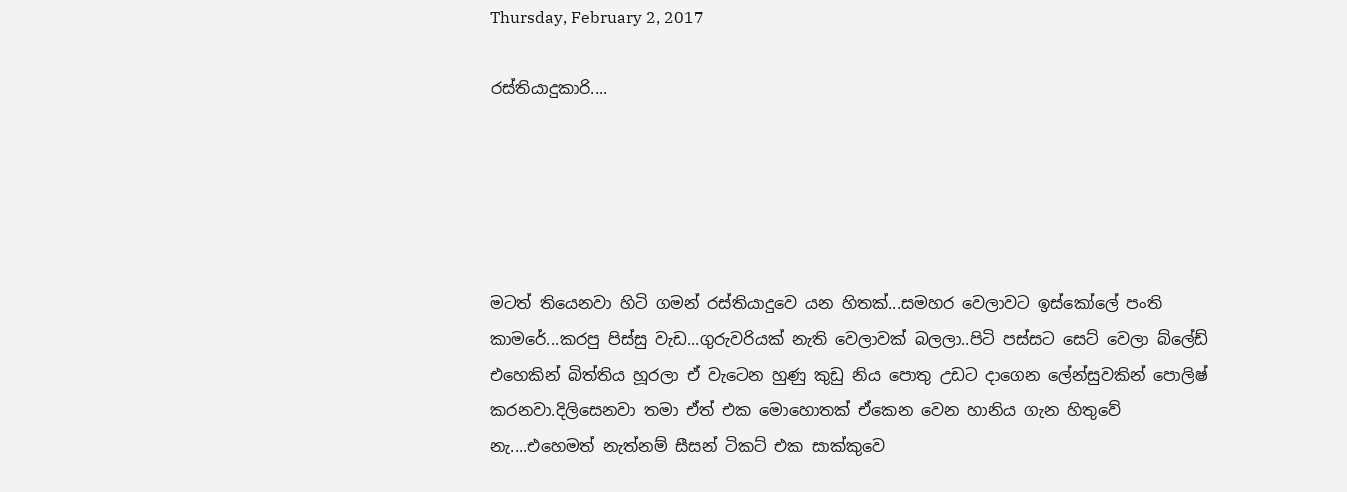Thursday, February 2, 2017

රස්තියාදුකාරි....





මටත් තියෙනවා හිටි ගමන් රස්තියාදුවෙ යන හිතක්...සමහර වෙලාවට ඉස්කෝලේ පංති කාමරේ...කරපු පිස්සු වැඩ...ගුරුවරියක් නැති වෙලාවක් බලලා..පිටි පස්සට සෙට් වෙලා බ්ලේඩ් එහෙකින් බිත්තිය හූරලා ඒ වැටෙන හුණු කුඩු නිය පොතු උඩට දාගෙන ලේන්සුවකින් පොලිෂ් කරනවා.දිලිසෙනවා තමා ඒත් එක මොහොතක් ඒකෙන වෙන හානිය ගැන හිතුවේ නැ....එහෙමත් නැත්නම් සීසන් ටිකට් එක සාක්කුවෙ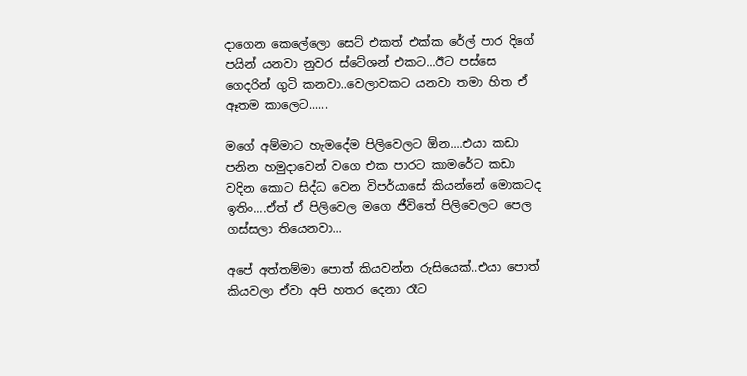දාගෙන කෙල‍ේලො සෙට් එකත් එක්ක රේල් පාර දිගේ පයින් යනවා නුවර ස්ටේශන් එකට...ඊට පස්සෙ ගෙදරින් ගුටි කනවා..වෙලාවකට යනවා තමා හිත ඒ ඈතම කාලෙට......

මගේ අම්මාට හැමදේම පිලිවෙලට ඕන....එයා කඩා පනින හමුදාවෙන් වගෙ එක පාරට කාමරේට කඩා වදින කොට සිද්ධ වෙන විපර්යාසේ කියන්නේ මොකටද ඉතිං....ඒත් ඒ පිලිවෙල මගෙ ජීවිතේ පිලිවෙලට පෙල ගස්සලා තියෙනවා...

අපේ අත්තම්මා පොත් කියවන්න රුසියෙක්..එයා පොත් කියවලා ඒවා අපි හතර දෙනා රෑට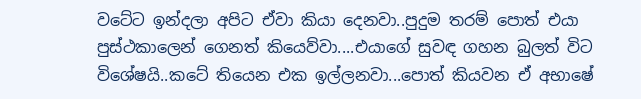වටේට ඉන්දලා අපිට ඒවා කියා දෙනවා..පුදුම තරම් පොත් එයා පුස්ථකාලෙන් ගෙනත් කියෙව්වා....එයාගේ සුවඳ ගහන බුලත් විට විශේෂයි..කටේ තියෙන එක ඉල්ලනවා...පොත් කියවන ඒ අභාෂේ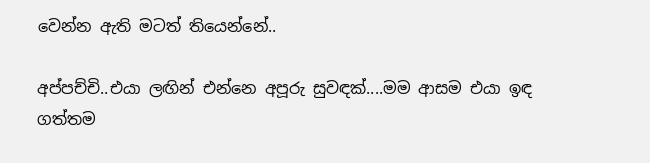වෙන්න ඇති මටත් තියෙන්නේ..

අප්පච්චි..එයා ලඟින් එන්නෙ අපූරු සුවඳක්....මම ආසම එයා ඉඳ ගත්තම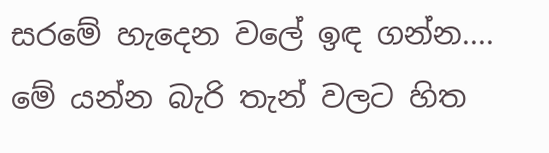සරමේ හැදෙන වලේ ඉඳ ගන්න....
මේ යන්න බැරි තැන් වලට හිත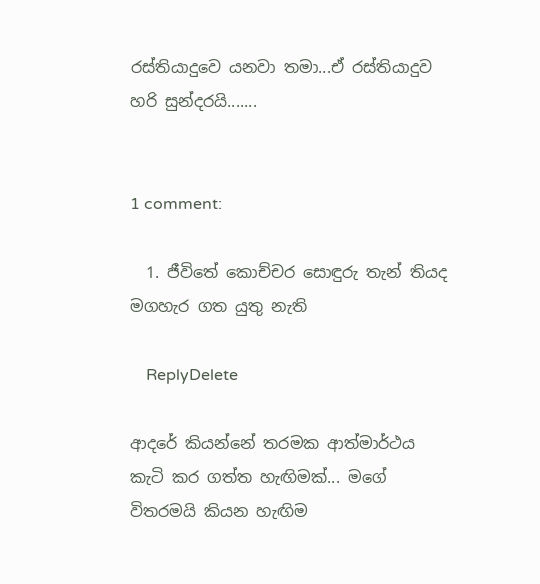රස්තියාදුවෙ යනවා තමා...ඒ රස්තියාදුව හරි සුන්දරයි.......


1 comment:

  1. ජීවිතේ කොච්චර සොඳුරු තැන් තියද මගහැර ගත යුතු නැති

    ReplyDelete

ආදරේ කියන්නේ තරමක ආත්මාර්ථය කැටි කර ගත්ත හැඟිමක්... මගේ විතරමයි කියන හැඟිම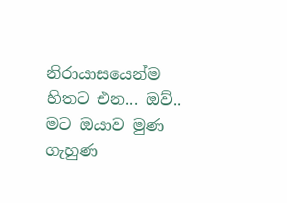නිරායාසයෙන්ම හිතට එන... ඔව්.. මට ඔයාව මුණ ගැහුණ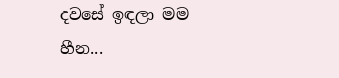දවසේ ඉඳලා මම හීන...